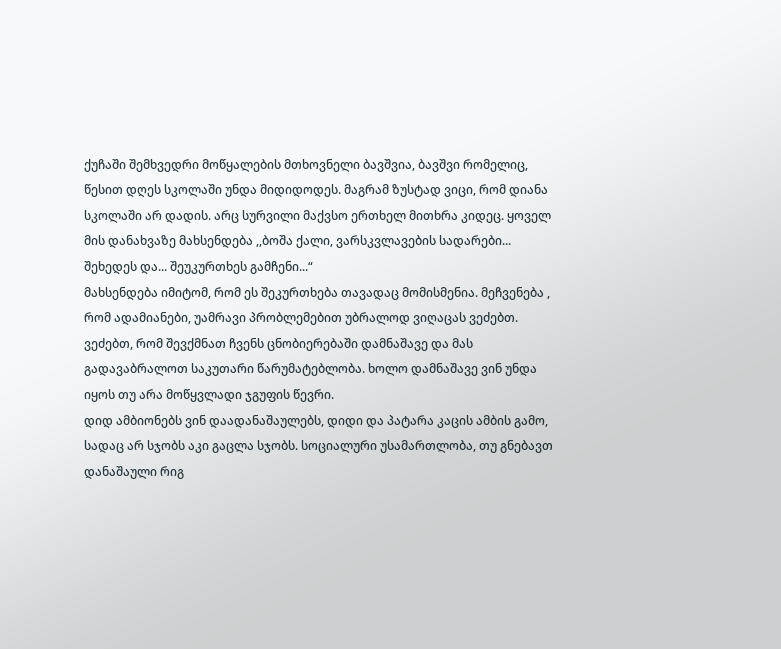ქუჩაში შემხვედრი მოწყალების მთხოვნელი ბავშვია, ბავშვი რომელიც, წესით დღეს სკოლაში უნდა მიდიდოდეს. მაგრამ ზუსტად ვიცი, რომ დიანა სკოლაში არ დადის. არც სურვილი მაქვსო ერთხელ მითხრა კიდეც. ყოველ მის დანახვაზე მახსენდება ,,ბოშა ქალი, ვარსკვლავების სადარები...
შეხედეს და... შეუკურთხეს გამჩენი...“
მახსენდება იმიტომ, რომ ეს შეკურთხება თავადაც მომისმენია. მეჩვენება , რომ ადამიანები, უამრავი პრობლემებით უბრალოდ ვიღაცას ვეძებთ. ვეძებთ, რომ შევქმნათ ჩვენს ცნობიერებაში დამნაშავე და მას გადავაბრალოთ საკუთარი წარუმატებლობა. ხოლო დამნაშავე ვინ უნდა იყოს თუ არა მოწყვლადი ჯგუფის წევრი.
დიდ ამბიონებს ვინ დაადანაშაულებს, დიდი და პატარა კაცის ამბის გამო, სადაც არ სჯობს აკი გაცლა სჯობს. სოციალური უსამართლობა, თუ გნებავთ დანაშაული რიგ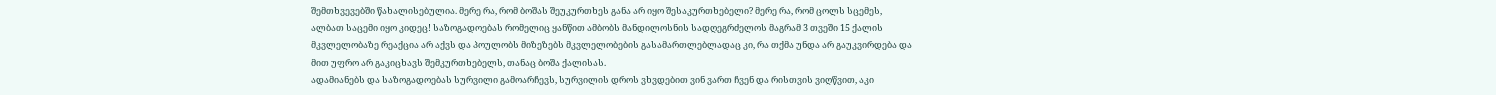შემთხვევებში წახალისებულია. მერე რა, რომ ბოშას შეუკურთხეს განა არ იყო შესაკურთხებელი? მერე რა, რომ ცოლს სცემეს, ალბათ საცემი იყო კიდეც! საზოგადოებას რომელიც ყანწით ამბობს მანდილოსნის სადღეგრძელოს მაგრამ 3 თვეში 15 ქალის მკვლელობაზე რეაქცია არ აქვს და პოულობს მიზეზებს მკვლელობების გასამართლებლადაც კი, რა თქმა უნდა არ გაუკვირდება და მით უფრო არ გაკიცხავს შემკურთხებელს, თანაც ბოშა ქალისას.
ადამიანებს და საზოგადოებას სურვილი გამოარჩევს, სურვილის დროს ვხვდებით ვინ ვართ ჩვენ და რისთვის ვიღწვით, აკი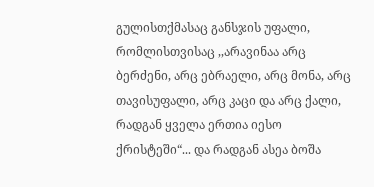გულისთქმასაც განსჯის უფალი, რომლისთვისაც ,,არავინაა არც ბერძენი, არც ებრაელი, არც მონა, არც თავისუფალი, არც კაცი და არც ქალი, რადგან ყველა ერთია იესო ქრისტეში“... და რადგან ასეა ბოშა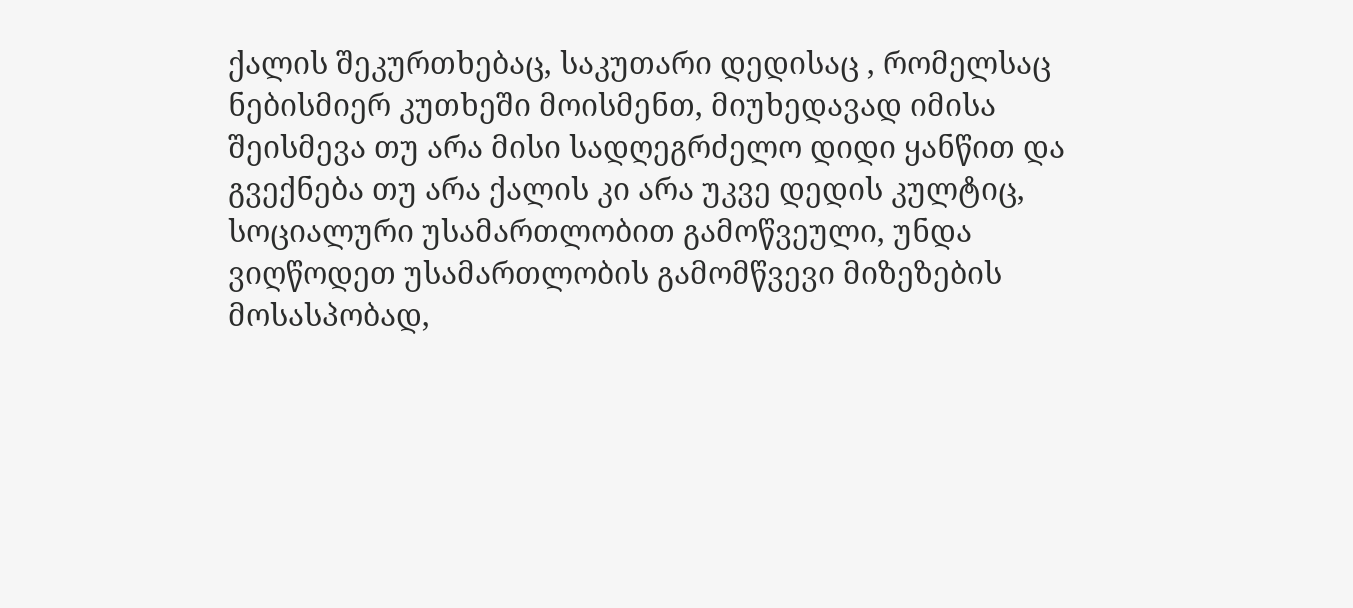ქალის შეკურთხებაც, საკუთარი დედისაც , რომელსაც ნებისმიერ კუთხეში მოისმენთ, მიუხედავად იმისა შეისმევა თუ არა მისი სადღეგრძელო დიდი ყანწით და გვექნება თუ არა ქალის კი არა უკვე დედის კულტიც, სოციალური უსამართლობით გამოწვეული, უნდა ვიღწოდეთ უსამართლობის გამომწვევი მიზეზების მოსასპობად,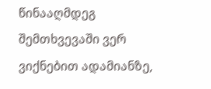წინააღმდეგ შემთხვევაში ვერ ვიქნებით ადამიანზე,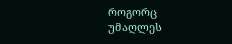როგორც უმაღლეს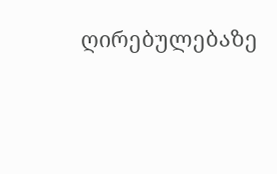ღირებულებაზე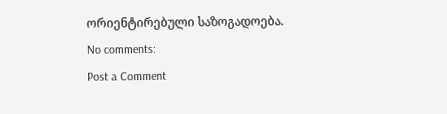ორიენტირებული საზოგადოება.
No comments:
Post a Comment